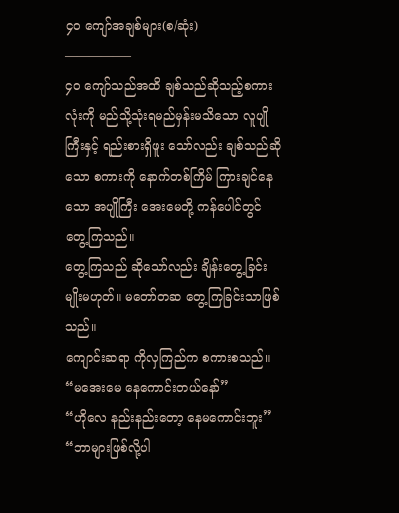၄၀ ကျော်အချစ်များ(စ/ဆုံး)
—————–
၄၀ ကျော်သည်အထိ ချစ်သည်ဆိုသည့်စကားလုံးကို မည်သို့သုံးရမည်မှန်းမသိသော လူပျိုကြီးနှင့် ရည်းစားရှိဖူး သော်လည်း ချစ်သည်ဆိုသော စကားကို နောက်တစ်ကြိမ် ကြားချင်နေသော အပျိုကြီး အေးမေတို့ ကန်ပေါင်တွင် တွေ့ကြသည်။
တွေ့ကြသည် ဆိုသော်လည်း ချိန်းတွေ့ခြင်းမျိုးမဟုတ်။ မတော်တဆ တွေ့ကြခြင်းသာဖြစ်သည်။
ကျောင်းဆရာ ကိုလှကြည်က စကားစသည်။
“မအေးမေ နေကောင်းတယ်နော်”
“ဟိုလေ နည်းနည်းတော့ နေမကောင်းဘူး”
“ဘာများဖြစ်လို့ပါ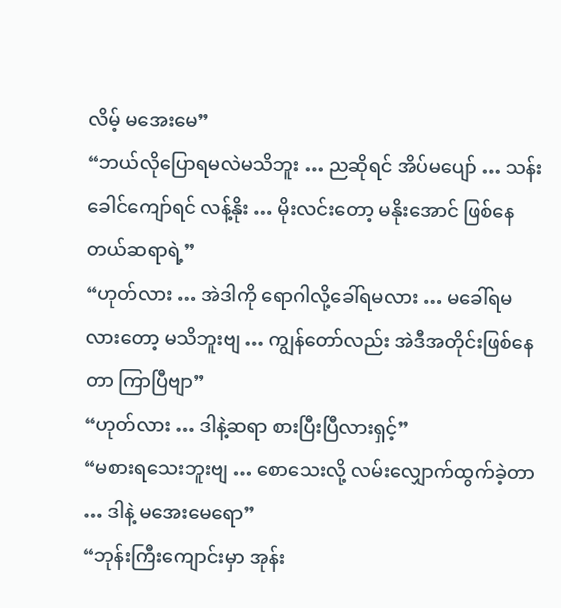လိမ့် မအေးမေ”
“ဘယ်လိုပြောရမလဲမသိဘူး … ညဆိုရင် အိပ်မပျော် … သန်းခေါင်ကျော်ရင် လန့်နိုး … မိုးလင်းတော့ မနိုးအောင် ဖြစ်နေတယ်ဆရာရဲ့”
“ဟုတ်လား … အဲဒါကို ရောဂါလို့ခေါ်ရမလား … မခေါ်ရမလားတော့ မသိဘူးဗျ … ကျွန်တော်လည်း အဲဒီအတိုင်းဖြစ်နေတာ ကြာပြီဗျာ”
“ဟုတ်လား … ဒါနဲ့ဆရာ စားပြီးပြီလားရှင့်”
“မစားရသေးဘူးဗျ … စောသေးလို့ လမ်းလျှောက်ထွက်ခဲ့တာ … ဒါနဲ့ မအေးမေရော”
“ဘုန်းကြီးကျောင်းမှာ အုန်း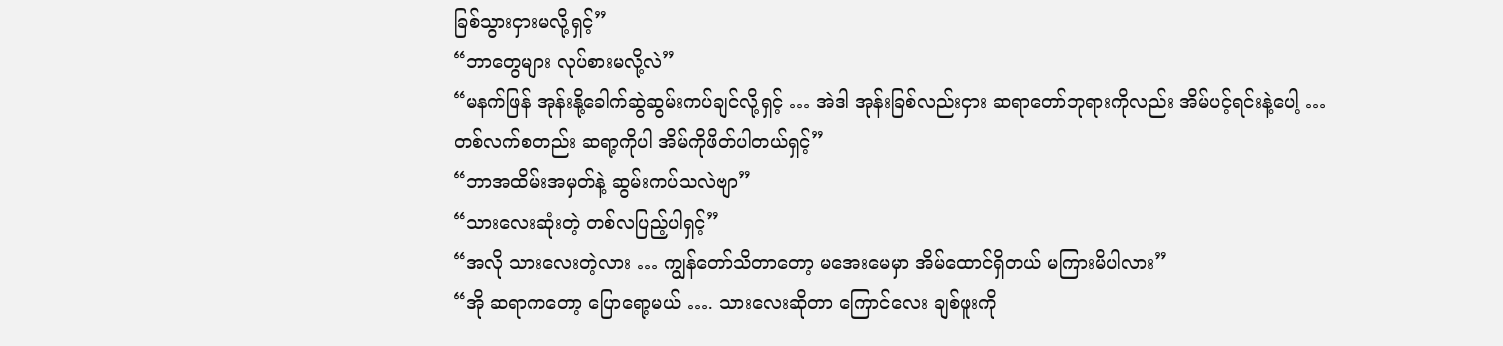ခြစ်သွားငှားမလို့ရှင့်”
“ဘာတွေများ လုပ်စားမလို့လဲ”
“မနက်ဖြန် အုန်းနို့ခေါက်ဆွဲဆွမ်းကပ်ချင်လို့ရှင့် … အဲဒါ အုန်းခြစ်လည်းငှား ဆရာတော်ဘုရားကိုလည်း အိမ်ပင့်ရင်းနဲ့ပေါ့ … တစ်လက်စတည်း ဆရာ့ကိုပါ အိမ်ကိုဖိတ်ပါတယ်ရှင့်”
“ဘာအထိမ်းအမှတ်နဲ့ ဆွမ်းကပ်သလဲဗျာ”
“သားလေးဆုံးတဲ့ တစ်လပြည့်ပါရှင့်”
“အလို သားလေးတဲ့လား … ကျွန်တော်သိတာတော့ မအေးမေမှာ အိမ်ထောင်ရှိတယ် မကြားမိပါလား”
“အို ဆရာကတော့ ပြောရော့မယ် …. သားလေးဆိုတာ ကြောင်လေး ချစ်ဖူးကို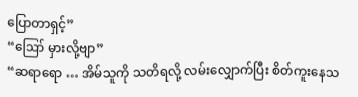ပြောတာရှင့်”
“ဪ မှားလို့ဗျာ”
“ဆရာရော … အိမ်သူကို သတိရလို့ လမ်းလျှောက်ပြီး စိတ်ကူးနေသ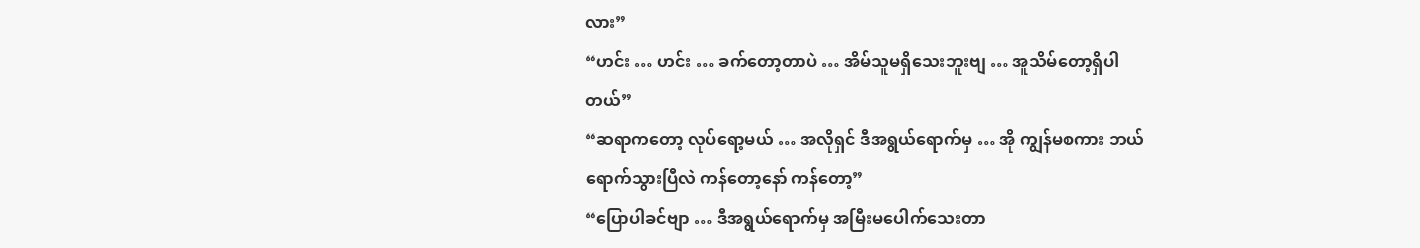လား”
“ဟင်း … ဟင်း … ခက်တော့တာပဲ … အိမ်သူမရှိသေးဘူးဗျ … အူသိမ်တော့ရှိပါတယ်”
“ဆရာကတော့ လုပ်ရော့မယ် … အလိုရှင် ဒီအရွယ်ရောက်မှ … အို ကျွန်မစကား ဘယ်ရောက်သွားပြီလဲ ကန်တော့နော် ကန်တော့”
“ပြောပါခင်ဗျာ … ဒီအရွယ်ရောက်မှ အမြီးမပေါက်သေးတာ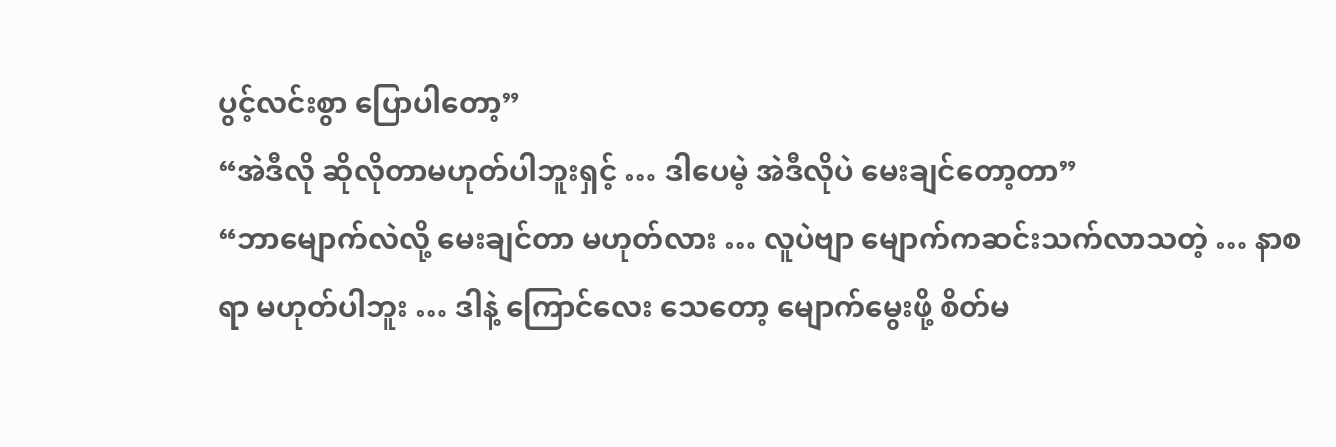ပွင့်လင်းစွာ ပြောပါတော့”
“အဲဒီလို ဆိုလိုတာမဟုတ်ပါဘူးရှင့် … ဒါပေမဲ့ အဲဒီလိုပဲ မေးချင်တော့တာ”
“ဘာမျောက်လဲလို့ မေးချင်တာ မဟုတ်လား … လူပဲဗျာ မျောက်ကဆင်းသက်လာသတဲ့ … နာစရာ မဟုတ်ပါဘူး … ဒါနဲ့ ကြောင်လေး သေတော့ မျောက်မွေးဖို့ စိတ်မ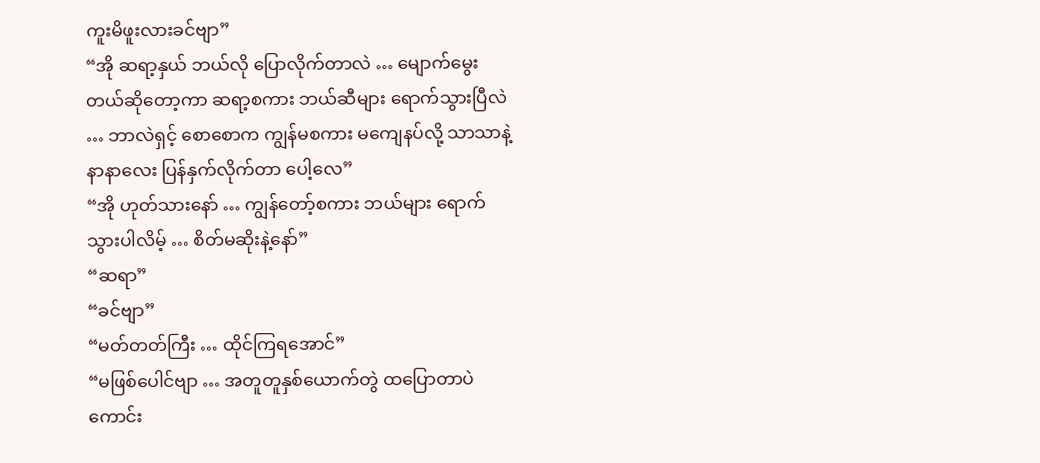ကူးမိဖူးလားခင်ဗျာ”
“အို ဆရာ့နှယ် ဘယ်လို ပြောလိုက်တာလဲ … မျောက်မွေးတယ်ဆိုတော့ကာ ဆရာ့စကား ဘယ်ဆီများ ရောက်သွားပြီလဲ … ဘာလဲရှင့် စောစောက ကျွန်မစကား မကျေနပ်လို့ သာသာနဲ့ နာနာလေး ပြန်နှက်လိုက်တာ ပေါ့လေ”
“အို ဟုတ်သားနော် … ကျွန်တော့်စကား ဘယ်များ ရောက်သွားပါလိမ့် … စိတ်မဆိုးနဲ့နော်”
“ဆရာ”
“ခင်ဗျာ”
“မတ်တတ်ကြီး … ထိုင်ကြရအောင်”
“မဖြစ်ပေါင်ဗျာ … အတူတူနှစ်ယောက်တွဲ ထပြောတာပဲကောင်း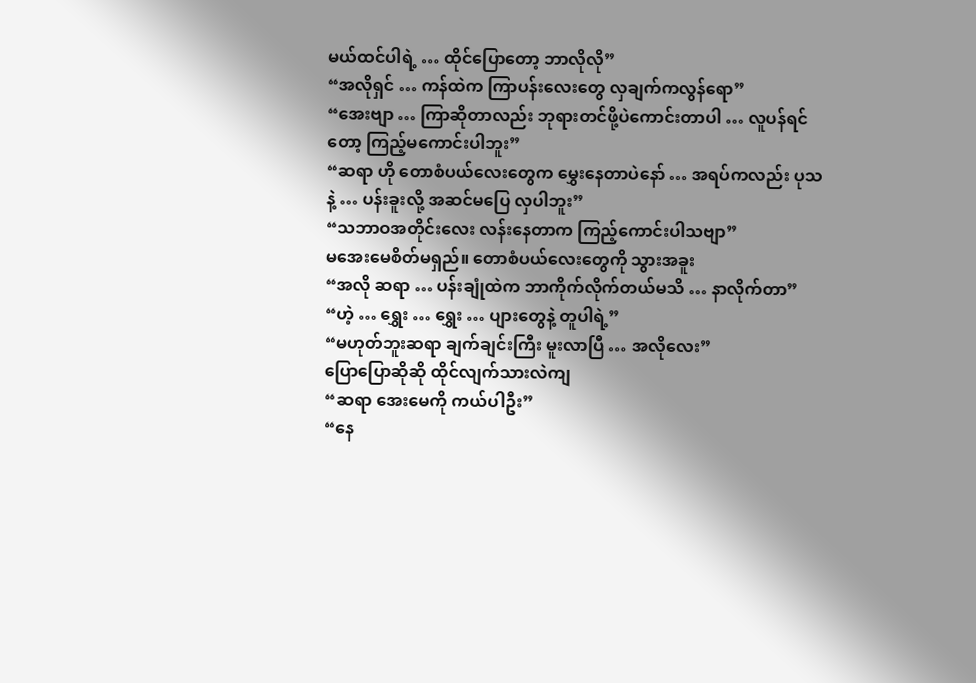မယ်ထင်ပါရဲ့ … ထိုင်ပြောတော့ ဘာလိုလို”
“အလိုရှင် … ကန်ထဲက ကြာပန်းလေးတွေ လှချက်ကလွန်ရော”
“အေးဗျာ … ကြာဆိုတာလည်း ဘုရားတင်ဖို့ပဲကောင်းတာပါ … လူပန်ရင်တော့ ကြည့်မကောင်းပါဘူး”
“ဆရာ ဟို တောစံပယ်လေးတွေက မွှေးနေတာပဲနော် … အရပ်ကလည်း ပုသနဲ့ … ပန်းခူးလို့ အဆင်မပြေ လှပါဘူး”
“သဘာဝအတိုင်းလေး လန်းနေတာက ကြည့်ကောင်းပါသဗျာ”
မအေးမေစိတ်မရှည်။ တောစံပယ်လေးတွေကို သွားအခူး
“အလို ဆရာ … ပန်းချုံထဲက ဘာကိုက်လိုက်တယ်မသိ … နာလိုက်တာ”
“ဟဲ့ … ရွှေး … ရွှေး … ပျားတွေနဲ့ တူပါရဲ့”
“မဟုတ်ဘူးဆရာ ချက်ချင်းကြီး မူးလာပြီ … အလိုလေး”
ပြောပြောဆိုဆို ထိုင်လျက်သားလဲကျ
“ဆရာ အေးမေကို ကယ်ပါဦး”
“နေ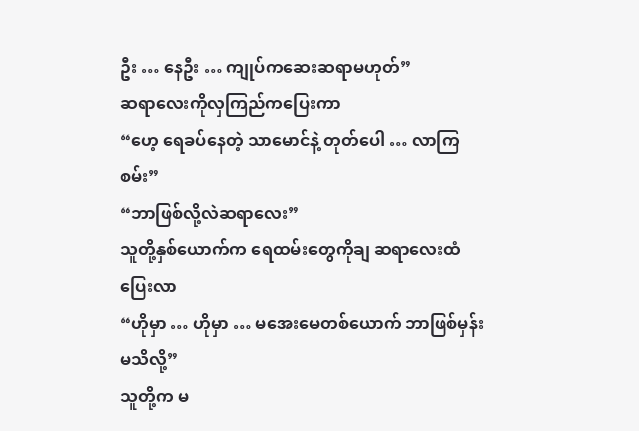ဦး … နေဦး … ကျုပ်ကဆေးဆရာမဟုတ်”
ဆရာလေးကိုလှကြည်ကပြေးကာ
“ဟေ့ ရေခပ်နေတဲ့ သာမောင်နဲ့ တုတ်ပေါ … လာကြစမ်း”
“ဘာဖြစ်လို့လဲဆရာလေး”
သူတို့နှစ်ယောက်က ရေထမ်းတွေကိုချ ဆရာလေးထံပြေးလာ
“ဟိုမှာ … ဟိုမှာ … မအေးမေတစ်ယောက် ဘာဖြစ်မှန်းမသိလို့”
သူတို့က မ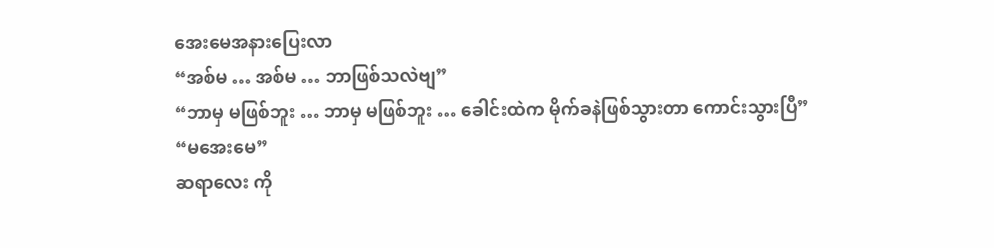အေးမေအနားပြေးလာ
“အစ်မ … အစ်မ … ဘာဖြစ်သလဲဗျ”
“ဘာမှ မဖြစ်ဘူး … ဘာမှ မဖြစ်ဘူး … ခေါင်းထဲက မိုက်ခနဲဖြစ်သွားတာ ကောင်းသွားပြီ”
“မအေးမေ”
ဆရာလေး ကို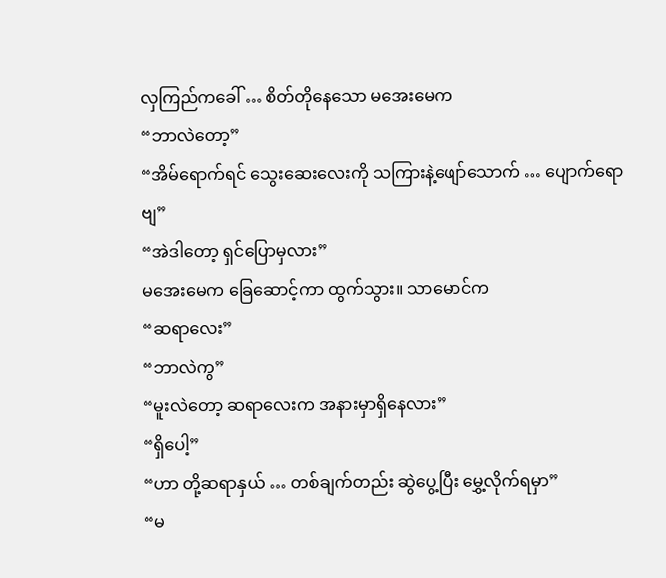လှကြည်ကခေါ် … စိတ်တိုနေသော မအေးမေက
“ဘာလဲတော့”
“အိမ်ရောက်ရင် သွေးဆေးလေးကို သကြားနဲ့ဖျော်သောက် … ပျောက်ရောဗျ”
“အဲဒါတော့ ရှင်ပြောမှလား”
မအေးမေက ခြေဆောင့်ကာ ထွက်သွား။ သာမောင်က
“ဆရာလေး”
“ဘာလဲကွ”
“မူးလဲတော့ ဆရာလေးက အနားမှာရှိနေလား”
“ရှိပေါ့”
“ဟာ တို့ဆရာနှယ် … တစ်ချက်တည်း ဆွဲပွေ့ပြီး မွှေ့လိုက်ရမှာ”
“မ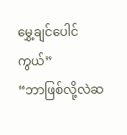မွှေ့ချင်ပေါင်ကွယ်”
“ဘာဖြစ်လို့လဲဆ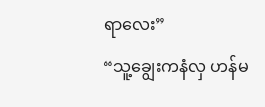ရာလေး”
“သူ့ချွေးကနံလှ ဟန်မ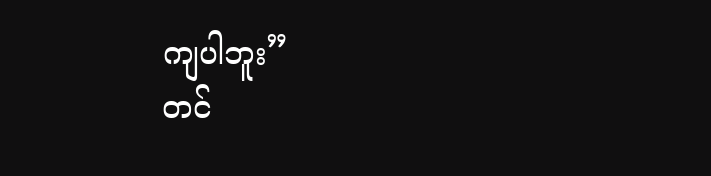ကျပါဘူး”
တင်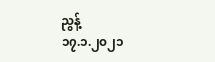ညွန့်
၁၇.၁.၂၀၂၁